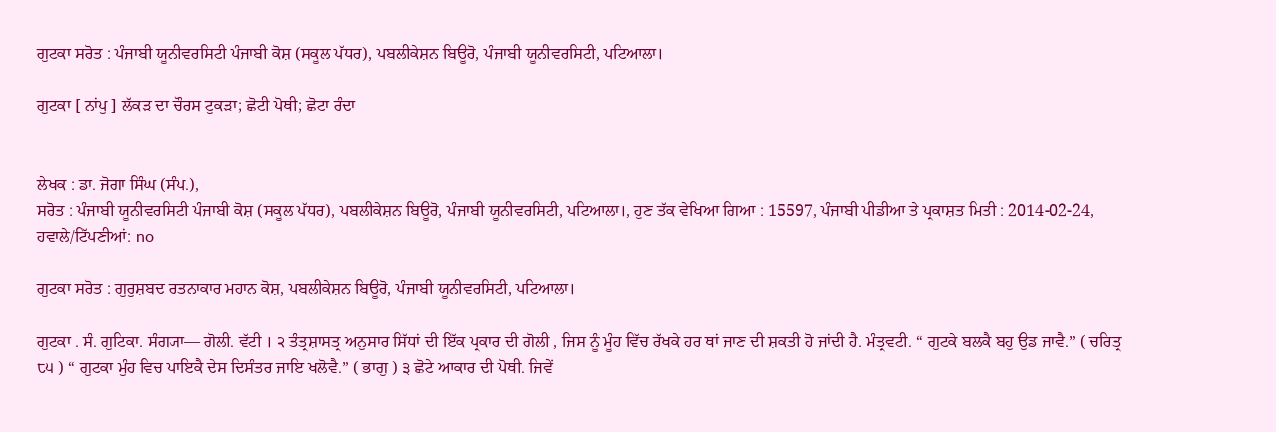ਗੁਟਕਾ ਸਰੋਤ : ਪੰਜਾਬੀ ਯੂਨੀਵਰਸਿਟੀ ਪੰਜਾਬੀ ਕੋਸ਼ (ਸਕੂਲ ਪੱਧਰ), ਪਬਲੀਕੇਸ਼ਨ ਬਿਊਰੋ, ਪੰਜਾਬੀ ਯੂਨੀਵਰਸਿਟੀ, ਪਟਿਆਲਾ।

ਗੁਟਕਾ [ ਨਾਂਪੁ ] ਲੱਕੜ ਦਾ ਚੌਰਸ ਟੁਕੜਾ; ਛੋਟੀ ਪੋਥੀ; ਛੋਟਾ ਰੰਦਾ


ਲੇਖਕ : ਡਾ. ਜੋਗਾ ਸਿੰਘ (ਸੰਪ.),
ਸਰੋਤ : ਪੰਜਾਬੀ ਯੂਨੀਵਰਸਿਟੀ ਪੰਜਾਬੀ ਕੋਸ਼ (ਸਕੂਲ ਪੱਧਰ), ਪਬਲੀਕੇਸ਼ਨ ਬਿਊਰੋ, ਪੰਜਾਬੀ ਯੂਨੀਵਰਸਿਟੀ, ਪਟਿਆਲਾ।, ਹੁਣ ਤੱਕ ਵੇਖਿਆ ਗਿਆ : 15597, ਪੰਜਾਬੀ ਪੀਡੀਆ ਤੇ ਪ੍ਰਕਾਸ਼ਤ ਮਿਤੀ : 2014-02-24, ਹਵਾਲੇ/ਟਿੱਪਣੀਆਂ: no

ਗੁਟਕਾ ਸਰੋਤ : ਗੁਰੁਸ਼ਬਦ ਰਤਨਾਕਾਰ ਮਹਾਨ ਕੋਸ਼, ਪਬਲੀਕੇਸ਼ਨ ਬਿਊਰੋ, ਪੰਜਾਬੀ ਯੂਨੀਵਰਸਿਟੀ, ਪਟਿਆਲਾ।

ਗੁਟਕਾ . ਸੰ. ਗੁਟਿਕਾ. ਸੰਗ੍ਯਾ— ਗੋਲੀ. ਵੱਟੀ । ੨ ਤੰਤ੍ਰਸ਼ਾਸਤ੍ਰ ਅਨੁਸਾਰ ਸਿੱਧਾਂ ਦੀ ਇੱਕ ਪ੍ਰਕਾਰ ਦੀ ਗੋਲੀ , ਜਿਸ ਨੂੰ ਮੂੰਹ ਵਿੱਚ ਰੱਖਕੇ ਹਰ ਥਾਂ ਜਾਣ ਦੀ ਸ਼ਕਤੀ ਹੋ ਜਾਂਦੀ ਹੈ. ਮੰਤ੍ਰਵਟੀ. “ ਗੁਟਕੇ ਬਲਕੈ ਬਹੁ ਉਡ ਜਾਵੈ.” ( ਚਰਿਤ੍ਰ ੮੫ ) “ ਗੁਟਕਾ ਮੁੰਹ ਵਿਚ ਪਾਇਕੈ ਦੇਸ ਦਿਸੰਤਰ ਜਾਇ ਖਲੋਵੈ.” ( ਭਾਗੁ ) ੩ ਛੋਟੇ ਆਕਾਰ ਦੀ ਪੋਥੀ. ਜਿਵੇਂ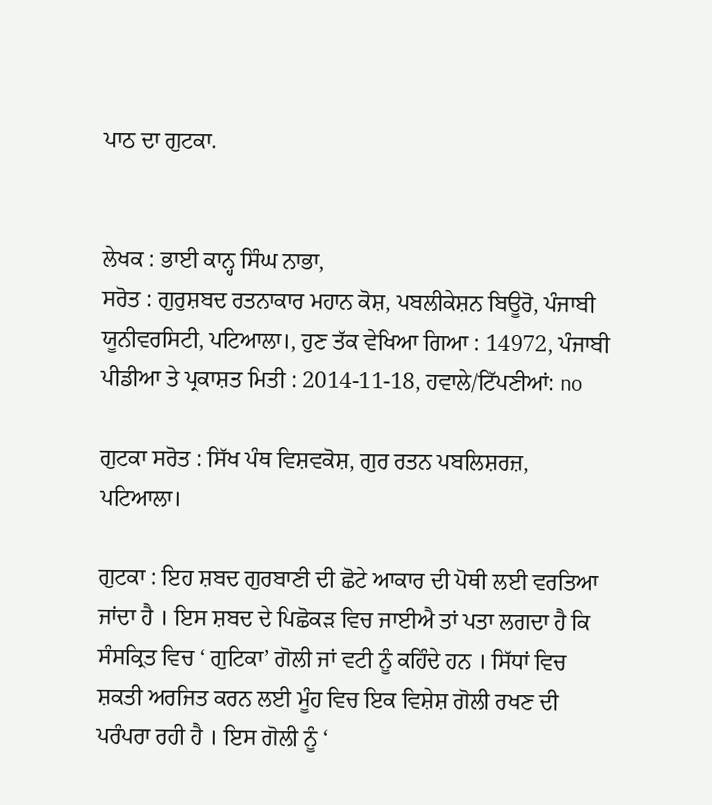ਪਾਠ ਦਾ ਗੁਟਕਾ.


ਲੇਖਕ : ਭਾਈ ਕਾਨ੍ਹ ਸਿੰਘ ਨਾਭਾ,
ਸਰੋਤ : ਗੁਰੁਸ਼ਬਦ ਰਤਨਾਕਾਰ ਮਹਾਨ ਕੋਸ਼, ਪਬਲੀਕੇਸ਼ਨ ਬਿਊਰੋ, ਪੰਜਾਬੀ ਯੂਨੀਵਰਸਿਟੀ, ਪਟਿਆਲਾ।, ਹੁਣ ਤੱਕ ਵੇਖਿਆ ਗਿਆ : 14972, ਪੰਜਾਬੀ ਪੀਡੀਆ ਤੇ ਪ੍ਰਕਾਸ਼ਤ ਮਿਤੀ : 2014-11-18, ਹਵਾਲੇ/ਟਿੱਪਣੀਆਂ: no

ਗੁਟਕਾ ਸਰੋਤ : ਸਿੱਖ ਪੰਥ ਵਿਸ਼ਵਕੋਸ਼, ਗੁਰ ਰਤਨ ਪਬਲਿਸ਼ਰਜ਼, ਪਟਿਆਲਾ।

ਗੁਟਕਾ : ਇਹ ਸ਼ਬਦ ਗੁਰਬਾਣੀ ਦੀ ਛੋਟੇ ਆਕਾਰ ਦੀ ਪੋਥੀ ਲਈ ਵਰਤਿਆ ਜਾਂਦਾ ਹੈ । ਇਸ ਸ਼ਬਦ ਦੇ ਪਿਛੋਕੜ ਵਿਚ ਜਾਈਐ ਤਾਂ ਪਤਾ ਲਗਦਾ ਹੈ ਕਿ ਸੰਸਕ੍ਰਿਤ ਵਿਚ ‘ ਗੁਟਿਕਾ’ ਗੋਲੀ ਜਾਂ ਵਟੀ ਨੂੰ ਕਹਿੰਦੇ ਹਨ । ਸਿੱਧਾਂ ਵਿਚ ਸ਼ਕਤੀ ਅਰਜਿਤ ਕਰਨ ਲਈ ਮੂੰਹ ਵਿਚ ਇਕ ਵਿਸ਼ੇਸ਼ ਗੋਲੀ ਰਖਣ ਦੀ ਪਰੰਪਰਾ ਰਹੀ ਹੈ । ਇਸ ਗੋਲੀ ਨੂੰ ‘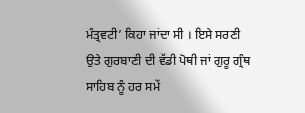ਮੰਤ੍ਰਵਟੀ’ ਕਿਹਾ ਜਾਂਦਾ ਸੀ । ਇਸੇ ਸਰਣੀ ਉਤੇ ਗੁਰਬਾਣੀ ਦੀ ਵੱਡੀ ਪੋਥੀ ਜਾਂ ਗੁਰੂ ਗ੍ਰੰਥ ਸਾਹਿਬ ਨੂੰ ਹਰ ਸਮੇਂ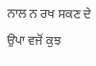ਨਾਲ ਨ ਰਖ ਸਕਣ ਦੇ ਉਪਾ ਵਜੋਂ ਕੁਝ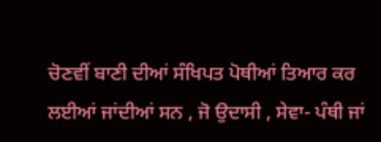ਚੋਣਵੀਂ ਬਾਣੀ ਦੀਆਂ ਸੰਖਿਪਤ ਪੋਥੀਆਂ ਤਿਆਰ ਕਰ ਲਈਆਂ ਜਾਂਦੀਆਂ ਸਨ , ਜੋ ਉਦਾਸੀ , ਸੇਵਾ- ਪੰਥੀ ਜਾਂ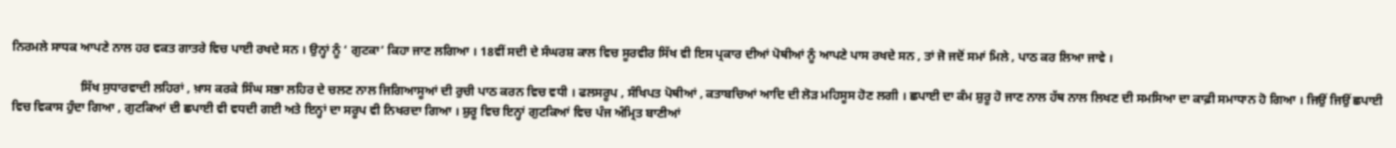ਨਿਰਮਲੇ ਸਾਧਕ ਆਪਣੇ ਨਾਲ ਹਰ ਵਕਤ ਗਾਤਰੇ ਵਿਚ ਪਾਈ ਰਖਦੇ ਸਨ । ਉਨ੍ਹਾਂ ਨੂੰ ‘ ਗੁਟਕਾ’ ਕਿਹਾ ਜਾਣ ਲਗਿਆ । 18ਵੀਂ ਸਦੀ ਦੇ ਸੰਘਰਸ਼ ਕਾਲ ਵਿਚ ਸੂਰਵੀਰ ਸਿੱਖ ਵੀ ਇਸ ਪ੍ਰਕਾਰ ਦੀਆਂ ਪੋਥੀਆਂ ਨੂੰ ਆਪਣੇ ਪਾਸ ਰਖਦੇ ਸਨ , ਤਾਂ ਜੋ ਜਦੋਂ ਸਮਾਂ ਮਿਲੇ , ਪਾਠ ਕਰ ਲਿਆ ਜਾਵੇ ।

                      ਸਿੱਖ ਸੁਧਾਰਵਾਦੀ ਲਹਿਰਾਂ , ਖ਼ਾਸ ਕਰਕੇ ਸਿੰਘ ਸਭਾ ਲਹਿਰ ਦੇ ਚਲਣ ਨਾਲ ਜਿਗਿਆਸੂਆਂ ਦੀ ਰੁਚੀ ਪਾਠ ਕਰਨ ਵਿਚ ਵਧੀ । ਫਲਸਰੂਪ , ਸੰਖਿਪਤ ਪੋਥੀਆਂ , ਕਤਾਬਚਿਆਂ ਆਦਿ ਦੀ ਲੋੜ ਮਹਿਸੂਸ ਹੋਣ ਲਗੀ । ਛਪਾਈ ਦਾ ਕੰਮ ਸ਼ੁਰੂ ਹੋ ਜਾਣ ਨਾਲ ਹੱਥ ਨਾਲ ਲਿਖਣ ਦੀ ਸਮਸਿਆ ਦਾ ਕਾਫ਼ੀ ਸਮਾਧਾਨ ਹੋ ਗਿਆ । ਜਿਉਂ ਜਿਉਂ ਛਪਾਈ ਵਿਚ ਵਿਕਾਸ ਹੁੰਦਾ ਗਿਆ , ਗੁਟਕਿਆਂ ਦੀ ਛਪਾਈ ਵੀ ਵਧਦੀ ਗਈ ਅਤੇ ਇਨ੍ਹਾਂ ਦਾ ਸਰੂਪ ਵੀ ਨਿਖਰਦਾ ਗਿਆ । ਸ਼ੁਰੂ ਵਿਚ ਇਨ੍ਹਾਂ ਗੁਟਕਿਆਂ ਵਿਚ ਪੰਜ ਅੰਮ੍ਰਿਤ ਬਾਣੀਆਂ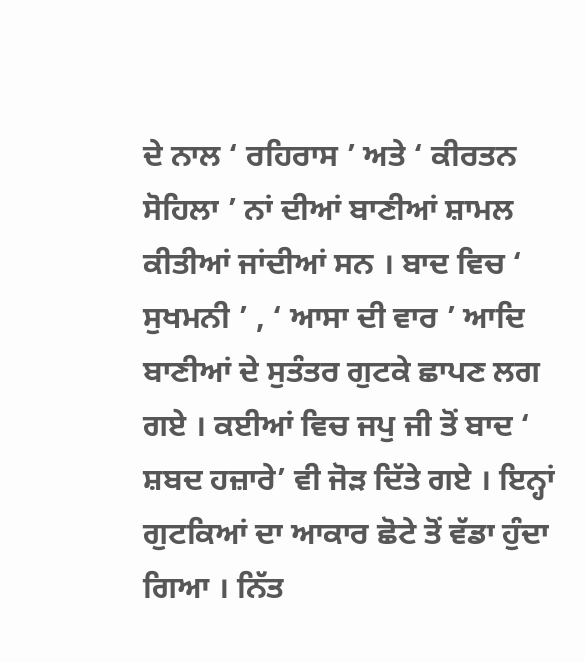ਦੇ ਨਾਲ ‘ ਰਹਿਰਾਸ ’ ਅਤੇ ‘ ਕੀਰਤਨ ਸੋਹਿਲਾ ’ ਨਾਂ ਦੀਆਂ ਬਾਣੀਆਂ ਸ਼ਾਮਲ ਕੀਤੀਆਂ ਜਾਂਦੀਆਂ ਸਨ । ਬਾਦ ਵਿਚ ‘ ਸੁਖਮਨੀ ’ , ‘ ਆਸਾ ਦੀ ਵਾਰ ’ ਆਦਿ ਬਾਣੀਆਂ ਦੇ ਸੁਤੰਤਰ ਗੁਟਕੇ ਛਾਪਣ ਲਗ ਗਏ । ਕਈਆਂ ਵਿਚ ਜਪੁ ਜੀ ਤੋਂ ਬਾਦ ‘ ਸ਼ਬਦ ਹਜ਼ਾਰੇ’ ਵੀ ਜੋੜ ਦਿੱਤੇ ਗਏ । ਇਨ੍ਹਾਂ ਗੁਟਕਿਆਂ ਦਾ ਆਕਾਰ ਛੋਟੇ ਤੋਂ ਵੱਡਾ ਹੁੰਦਾ ਗਿਆ । ਨਿੱਤ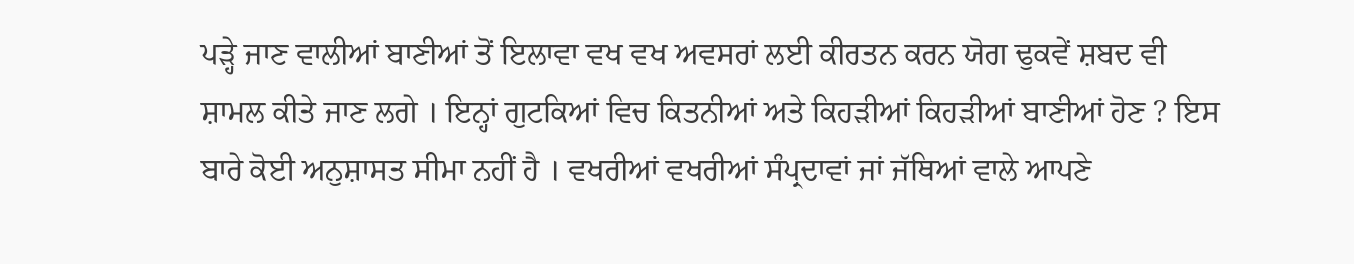ਪੜ੍ਹੇ ਜਾਣ ਵਾਲੀਆਂ ਬਾਣੀਆਂ ਤੋਂ ਇਲਾਵਾ ਵਖ ਵਖ ਅਵਸਰਾਂ ਲਈ ਕੀਰਤਨ ਕਰਨ ਯੋਗ ਢੁਕਵੇਂ ਸ਼ਬਦ ਵੀ ਸ਼ਾਮਲ ਕੀਤੇ ਜਾਣ ਲਗੇ । ਇਨ੍ਹਾਂ ਗੁਟਕਿਆਂ ਵਿਚ ਕਿਤਨੀਆਂ ਅਤੇ ਕਿਹੜੀਆਂ ਕਿਹੜੀਆਂ ਬਾਣੀਆਂ ਹੋਣ ? ਇਸ ਬਾਰੇ ਕੋਈ ਅਨੁਸ਼ਾਸਤ ਸੀਮਾ ਨਹੀਂ ਹੈ । ਵਖਰੀਆਂ ਵਖਰੀਆਂ ਸੰਪ੍ਰਦਾਵਾਂ ਜਾਂ ਜੱਥਿਆਂ ਵਾਲੇ ਆਪਣੇ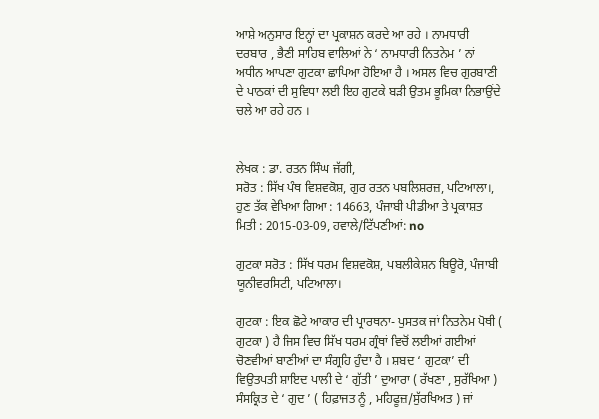ਆਸ਼ੇ ਅਨੁਸਾਰ ਇਨ੍ਹਾਂ ਦਾ ਪ੍ਰਕਾਸ਼ਨ ਕਰਦੇ ਆ ਰਹੇ । ਨਾਮਧਾਰੀ ਦਰਬਾਰ , ਭੈਣੀ ਸਾਹਿਬ ਵਾਲਿਆਂ ਨੇ ‘ ਨਾਮਧਾਰੀ ਨਿਤਨੇਮ ’ ਨਾਂ ਅਧੀਨ ਆਪਣਾ ਗੁਟਕਾ ਛਾਪਿਆ ਹੋਇਆ ਹੈ । ਅਸਲ ਵਿਚ ਗੁਰਬਾਣੀ ਦੇ ਪਾਠਕਾਂ ਦੀ ਸੁਵਿਧਾ ਲਈ ਇਹ ਗੁਟਕੇ ਬੜੀ ਉਤਮ ਭੂਮਿਕਾ ਨਿਭਾਉਂਦੇ ਚਲੇ ਆ ਰਹੇ ਹਨ ।


ਲੇਖਕ : ਡਾ. ਰਤਨ ਸਿੰਘ ਜੱਗੀ,
ਸਰੋਤ : ਸਿੱਖ ਪੰਥ ਵਿਸ਼ਵਕੋਸ਼, ਗੁਰ ਰਤਨ ਪਬਲਿਸ਼ਰਜ਼, ਪਟਿਆਲਾ।, ਹੁਣ ਤੱਕ ਵੇਖਿਆ ਗਿਆ : 14663, ਪੰਜਾਬੀ ਪੀਡੀਆ ਤੇ ਪ੍ਰਕਾਸ਼ਤ ਮਿਤੀ : 2015-03-09, ਹਵਾਲੇ/ਟਿੱਪਣੀਆਂ: no

ਗੁਟਕਾ ਸਰੋਤ : ਸਿੱਖ ਧਰਮ ਵਿਸ਼ਵਕੋਸ਼, ਪਬਲੀਕੇਸ਼ਨ ਬਿਊਰੋ, ਪੰਜਾਬੀ ਯੂਨੀਵਰਸਿਟੀ, ਪਟਿਆਲਾ।

ਗੁਟਕਾ : ਇਕ ਛੋਟੇ ਆਕਾਰ ਦੀ ਪ੍ਰਾਰਥਨਾ- ਪੁਸਤਕ ਜਾਂ ਨਿਤਨੇਮ ਪੋਥੀ ( ਗੁਟਕਾ ) ਹੈ ਜਿਸ ਵਿਚ ਸਿੱਖ ਧਰਮ ਗ੍ਰੰਥਾਂ ਵਿਚੋਂ ਲਈਆਂ ਗਈਆਂ ਚੋਣਵੀਆਂ ਬਾਣੀਆਂ ਦਾ ਸੰਗ੍ਰਹਿ ਹੁੰਦਾ ਹੈ । ਸ਼ਬਦ ‘ ਗੁਟਕਾ’ ਦੀ ਵਿਉਤਪਤੀ ਸ਼ਾਇਦ ਪਾਲੀ ਦੇ ‘ ਗੁੱਤੀ ’ ਦੁਆਰਾ ( ਰੱਖਣਾ , ਸੁਰੱਖਿਆ ) ਸੰਸਕ੍ਰਿਤ ਦੇ ‘ ਗੁਦ ’ ( ਹਿਫ਼ਾਜਤ ਨੂੰ , ਮਹਿਫੂਜ਼/ਸੁੱਰਖਿਅਤ ) ਜਾਂ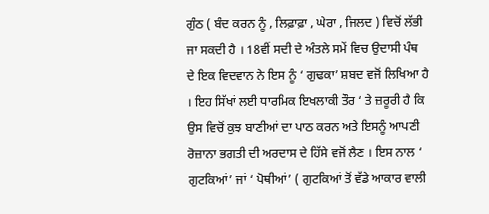ਗੁੰਠ ( ਬੰਦ ਕਰਨ ਨੂੰ , ਲਿਫ਼ਾਫ਼ਾ , ਘੇਰਾ , ਜਿਲਦ ) ਵਿਚੋਂ ਲੱਭੀ ਜਾ ਸਕਦੀ ਹੈ । 18ਵੀਂ ਸਦੀ ਦੇ ਅੰਤਲੇ ਸਮੇਂ ਵਿਚ ਉਦਾਸੀ ਪੰਥ ਦੇ ਇਕ ਵਿਦਵਾਨ ਨੇ ਇਸ ਨੂੰ ‘ ਗੁਢਕਾ’ ਸ਼ਬਦ ਵਜੋਂ ਲਿਖਿਆ ਹੈ । ਇਹ ਸਿੱਖਾਂ ਲਈ ਧਾਰਮਿਕ ਇਖਲਾਕੀ ਤੌਰ ‘ ਤੇ ਜ਼ਰੂਰੀ ਹੈ ਕਿ ਉਸ ਵਿਚੋਂ ਕੁਝ ਬਾਣੀਆਂ ਦਾ ਪਾਠ ਕਰਨ ਅਤੇ ਇਸਨੂੰ ਆਪਣੀ ਰੋਜ਼ਾਨਾ ਭਗਤੀ ਦੀ ਅਰਦਾਸ ਦੇ ਹਿੱਸੇ ਵਜੋਂ ਲੈਣ । ਇਸ ਨਾਲ ‘ ਗੁਟਕਿਆਂ’ ਜਾਂ ‘ ਪੋਥੀਆਂ’ ( ਗੁਟਕਿਆਂ ਤੋਂ ਵੱਡੇ ਆਕਾਰ ਵਾਲੀ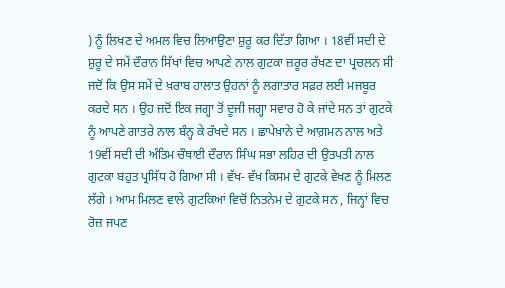) ਨੂੰ ਲਿਖਣ ਦੇ ਅਮਲ ਵਿਚ ਲਿਆਉਣਾ ਸ਼ੁਰੂ ਕਰ ਦਿੱਤਾ ਗਿਆ । 18ਵੀਂ ਸਦੀ ਦੇ ਸ਼ੁਰੂ ਦੇ ਸਮੇਂ ਦੌਰਾਨ ਸਿੱਖਾਂ ਵਿਚ ਆਪਣੇ ਨਾਲ ਗੁਟਕਾ ਜ਼ਰੂਰ ਰੱਖਣ ਦਾ ਪ੍ਰਚਲਨ ਸੀ ਜਦੋਂ ਕਿ ਉਸ ਸਮੇਂ ਦੇ ਖ਼ਰਾਬ ਹਾਲਾਤ ਉਹਨਾਂ ਨੂੰ ਲਗਾਤਾਰ ਸਫ਼ਰ ਲਈ ਮਜਬੂਰ ਕਰਦੇ ਸਨ । ਉਹ ਜਦੋਂ ਇਕ ਜਗ੍ਹਾ ਤੋਂ ਦੂਜੀ ਜਗ੍ਹਾ ਸਵਾਰ ਹੋ ਕੇ ਜਾਂਦੇ ਸਨ ਤਾਂ ਗੁਟਕੇ ਨੂੰ ਆਪਣੇ ਗਾਤਰੇ ਨਾਲ ਬੰਨ੍ਹ ਕੇ ਰੱਖਦੇ ਸਨ । ਛਾਪੇਖ਼ਾਨੇ ਦੇ ਆਗ਼ਮਨ ਨਾਲ ਅਤੇ 19ਵੀਂ ਸਦੀ ਦੀ ਅੰਤਿਮ ਚੌਥਾਈ ਦੌਰਾਨ ਸਿੰਘ ਸਭਾ ਲਹਿਰ ਦੀ ਉਤਪਤੀ ਨਾਲ ਗੁਟਕਾ ਬਹੁਤ ਪ੍ਰਸਿੱਧ ਹੋ ਗਿਆ ਸੀ । ਵੱਖ- ਵੱਖ ਕਿਸਮ ਦੇ ਗੁਟਕੇ ਵੇਖਣ ਨੂੰ ਮਿਲਣ ਲੱਗੇ । ਆਮ ਮਿਲਣ ਵਾਲੇ ਗੁਟਕਿਆਂ ਵਿਚੋਂ ਨਿਤਨੇਮ ਦੇ ਗੁਟਕੇ ਸਨ , ਜਿਨ੍ਹਾਂ ਵਿਚ ਰੋਜ਼ ਜਪਣ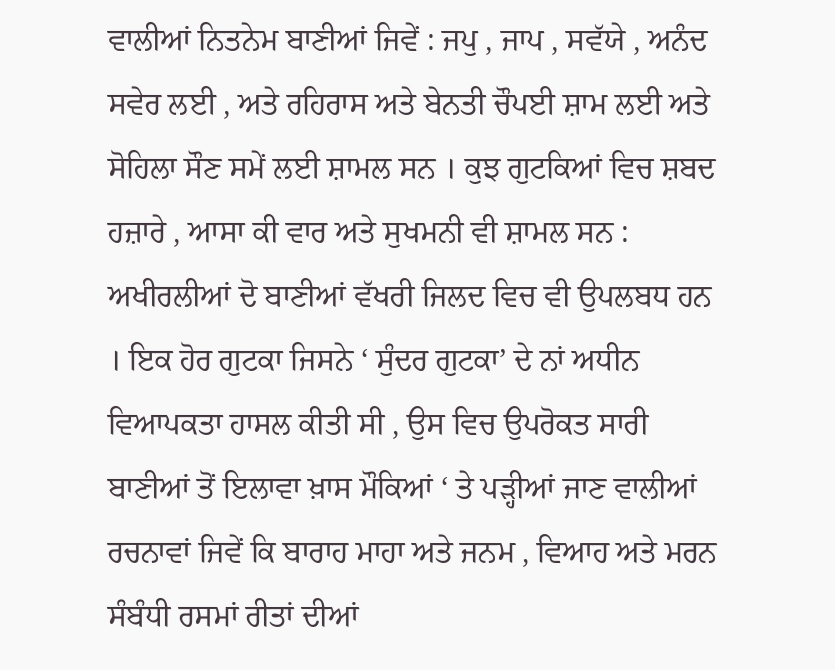ਵਾਲੀਆਂ ਨਿਤਨੇਮ ਬਾਣੀਆਂ ਜਿਵੇਂ : ਜਪੁ , ਜਾਪ , ਸਵੱਯੇ , ਅਨੰਦ ਸਵੇਰ ਲਈ , ਅਤੇ ਰਹਿਰਾਸ ਅਤੇ ਬੇਨਤੀ ਚੌਪਈ ਸ਼ਾਮ ਲਈ ਅਤੇ ਸੋਹਿਲਾ ਸੌਣ ਸਮੇਂ ਲਈ ਸ਼ਾਮਲ ਸਨ । ਕੁਝ ਗੁਟਕਿਆਂ ਵਿਚ ਸ਼ਬਦ ਹਜ਼ਾਰੇ , ਆਸਾ ਕੀ ਵਾਰ ਅਤੇ ਸੁਖਮਨੀ ਵੀ ਸ਼ਾਮਲ ਸਨ : ਅਖੀਰਲੀਆਂ ਦੋ ਬਾਣੀਆਂ ਵੱਖਰੀ ਜਿਲਦ ਵਿਚ ਵੀ ਉਪਲਬਧ ਹਨ । ਇਕ ਹੋਰ ਗੁਟਕਾ ਜਿਸਨੇ ‘ ਸੁੰਦਰ ਗੁਟਕਾ’ ਦੇ ਨਾਂ ਅਧੀਨ ਵਿਆਪਕਤਾ ਹਾਸਲ ਕੀਤੀ ਸੀ , ਉਸ ਵਿਚ ਉਪਰੋਕਤ ਸਾਰੀ ਬਾਣੀਆਂ ਤੋਂ ਇਲਾਵਾ ਖ਼ਾਸ ਮੌਕਿਆਂ ‘ ਤੇ ਪੜ੍ਹੀਆਂ ਜਾਣ ਵਾਲੀਆਂ ਰਚਨਾਵਾਂ ਜਿਵੇਂ ਕਿ ਬਾਰਾਹ ਮਾਹਾ ਅਤੇ ਜਨਮ , ਵਿਆਹ ਅਤੇ ਮਰਨ ਸੰਬੰਧੀ ਰਸਮਾਂ ਰੀਤਾਂ ਦੀਆਂ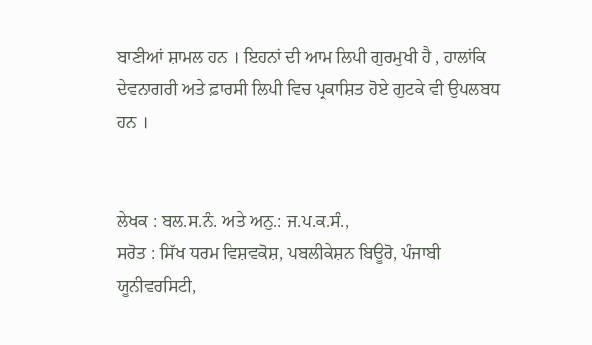ਬਾਣੀਆਂ ਸ਼ਾਮਲ ਹਨ । ਇਹਨਾਂ ਦੀ ਆਮ ਲਿਪੀ ਗੁਰਮੁਖੀ ਹੈ , ਹਾਲਾਂਕਿ ਦੇਵਨਾਗਰੀ ਅਤੇ ਫ਼ਾਰਸੀ ਲਿਪੀ ਵਿਚ ਪ੍ਰਕਾਸ਼ਿਤ ਹੋਏ ਗੁਟਕੇ ਵੀ ਉਪਲਬਧ ਹਨ ।


ਲੇਖਕ : ਬਲ.ਸ.ਨੰ. ਅਤੇ ਅਨੁ.: ਜ.ਪ.ਕ.ਸੰ.,
ਸਰੋਤ : ਸਿੱਖ ਧਰਮ ਵਿਸ਼ਵਕੋਸ਼, ਪਬਲੀਕੇਸ਼ਨ ਬਿਊਰੋ, ਪੰਜਾਬੀ ਯੂਨੀਵਰਸਿਟੀ,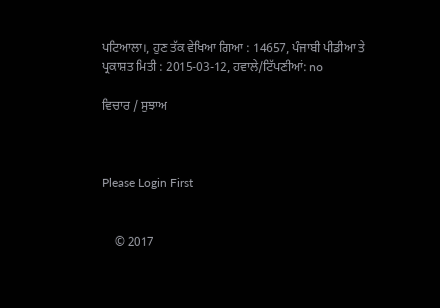ਪਟਿਆਲਾ।, ਹੁਣ ਤੱਕ ਵੇਖਿਆ ਗਿਆ : 14657, ਪੰਜਾਬੀ ਪੀਡੀਆ ਤੇ ਪ੍ਰਕਾਸ਼ਤ ਮਿਤੀ : 2015-03-12, ਹਵਾਲੇ/ਟਿੱਪਣੀਆਂ: no

ਵਿਚਾਰ / ਸੁਝਾਅ



Please Login First


    © 2017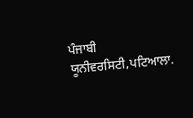ਪੰਜਾਬੀ ਯੂਨੀਵਰਸਿਟੀ,ਪਟਿਆਲਾ.